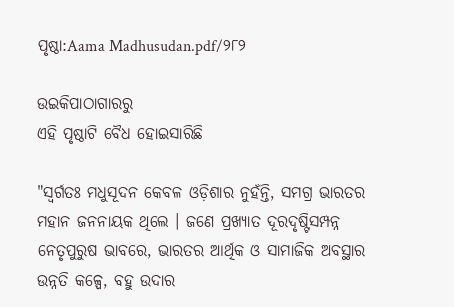ପୃଷ୍ଠା:Aama Madhusudan.pdf/୨୮୨

ଉଇକିପାଠାଗାର‌ରୁ
ଏହି ପୃଷ୍ଠାଟି ବୈଧ ହୋଇସାରିଛି

"ସ୍ୱର୍ଗତଃ ମଧୁସୂଦନ କେବଳ ଓଡ଼ିଶାର ନୁହଁନ୍ତି, ସମଗ୍ର ଭାରତର ମହାନ ଜନନାୟକ ଥିଲେ । ଜଣେ ପ୍ରଖ୍ୟାତ ଦୂରଦୃଷ୍ଟିସମ୍ପନ୍ନ ନେତୃପୁରୁଷ ଭାବରେ, ଭାରତର ଆର୍ଥିକ ଓ ସାମାଜିକ ଅବସ୍ଥାର ଉନ୍ନତି କଳ୍ପେ, ବହୁ ଉଦାର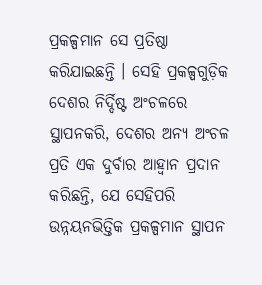ପ୍ରକଳ୍ପମାନ ସେ ପ୍ରତିଷ୍ଠା କରିଯାଇଛନ୍ତି । ସେହି ପ୍ରକଳ୍ପଗୁଡ଼ିକ ଦେଶର ନିର୍ଦ୍ଦିଷ୍ଟ ଅଂଚଳରେ ସ୍ଥାପନକରି, ଦେଶର ଅନ୍ୟ ଅଂଚଳ ପ୍ରତି ଏକ ଦୁର୍ବାର ଆହ୍ୱାନ ପ୍ରଦାନ କରିଛନ୍ତି, ଯେ ସେହିପରି ଉନ୍ନୟନଭିତ୍ତିକ ପ୍ରକଳ୍ପମାନ ସ୍ଥାପନ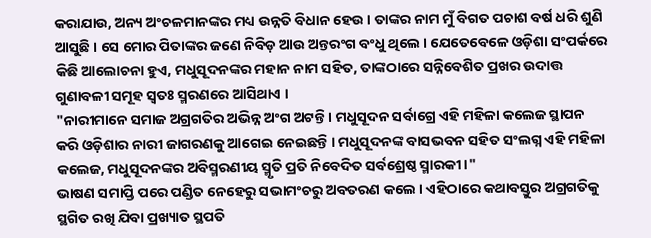କରାଯାଉ, ଅନ୍ୟ ଅଂଚଳମାନଙ୍କର ମଧ୍ୟ ଉନ୍ନତି ବିଧାନ ହେଉ । ତାଙ୍କର ନାମ ମୁଁ ବିଗତ ପଚାଶ ବର୍ଷ ଧରି ଶୁଣି ଆସୁଛି । ସେ ମୋର ପିତାଙ୍କର ଜଣେ ନିବିଡ଼ ଆଉ ଅନ୍ତରଂଗ ବଂଧୁ ଥିଲେ । ଯେତେବେଳେ ଓଡ଼ିଶା ସଂପର୍କରେ କିଛି ଆଲୋଚନା ହୁଏ, ମଧୁସୂଦନଙ୍କର ମହାନ ନାମ ସହିତ, ତାଙ୍କଠାରେ ସନ୍ନିବେଶିତ ପ୍ରଖର ଉଦାତ୍ତ ଗୁଣାବଳୀ ସମୂହ ସ୍ୱତଃ ସ୍ମରଣରେ ଆସିଥାଏ ।
"ନାରୀମାନେ ସମାଜ ଅଗ୍ରଗତିର ଅଭିନ୍ନ ଅଂଗ ଅଟନ୍ତି । ମଧୁସୂଦନ ସର୍ବାଗ୍ରେ ଏହି ମହିଳା କଲେଜ ସ୍ଥାପନ କରି ଓଡ଼ିଶାର ନାରୀ ଜାଗରଣକୁ ଆଗେଇ ନେଇଛନ୍ତି । ମଧୁସୂଦନଙ୍କ ବାସଭବନ ସହିତ ସଂଲଗ୍ନ ଏହି ମହିଳା କଲେଜ, ମଧୁସୂଦନଙ୍କର ଅବିସ୍ମରଣୀୟ ସ୍ମୃତି ପ୍ରତି ନିବେଦିତ ସର୍ବଶ୍ରେଷ୍ଠ ସ୍ମାରକୀ ।"
ଭାଷଣ ସମାପ୍ତି ପରେ ପଣ୍ଡିତ ନେହେରୁ ସଭାମଂଚରୁ ଅବତରଣ କଲେ । ଏହିଠାରେ କଥାବସ୍ତୁର ଅଗ୍ରଗତିକୁ ସ୍ଥଗିତ ରଖି ଯିବା ପ୍ରଖ୍ୟାତ ସ୍ଥପତି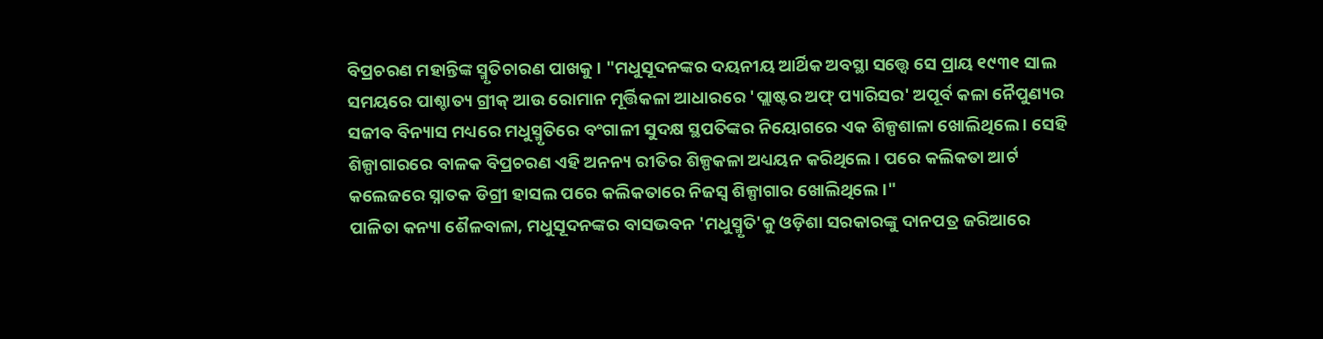ବିପ୍ରଚରଣ ମହାନ୍ତିଙ୍କ ସ୍ମୃତିଚାରଣ ପାଖକୁ । "ମଧୁସୂଦନଙ୍କର ଦୟନୀୟ ଆର୍ଥିକ ଅବସ୍ଥା ସତ୍ତ୍ୱେ ସେ ପ୍ରାୟ ୧୯୩୧ ସାଲ ସମୟରେ ପାଶ୍ଚାତ୍ୟ ଗ୍ରୀକ୍‍ ଆଉ ରୋମାନ ମୂର୍ତ୍ତିକଳା ଆଧାରରେ 'ପ୍ଲାଷ୍ଟର ଅଫ୍‍ ପ୍ୟାରିସର' ଅପୂର୍ବ କଳା ନୈପୁଣ୍ୟର ସଜୀବ ବିନ୍ୟାସ ମଧ୍ୟରେ ମଧୁସ୍ମୃତିରେ ବଂଗାଳୀ ସୁଦକ୍ଷ ସ୍ଥପତିଙ୍କର ନିୟୋଗରେ ଏକ ଶିଳ୍ପଶାଳା ଖୋଲିଥିଲେ । ସେହି ଶିଳ୍ପାଗାରରେ ବାଳକ ବିପ୍ରଚରଣ ଏହି ଅନନ୍ୟ ରୀତିର ଶିଳ୍ପକଳା ଅଧ୍ୟୟନ କରିଥିଲେ । ପରେ କଲିକତା ଆର୍ଟ କଲେଜରେ ସ୍ନାତକ ଡିଗ୍ରୀ ହାସଲ ପରେ କଲିକତାରେ ନିଜସ୍ୱ ଶିଳ୍ପାଗାର ଖୋଲିଥିଲେ ।"
ପାଳିତା କନ୍ୟା ଶୈଳବାଳା, ମଧୁସୂଦନଙ୍କର ବାସଭବନ 'ମଧୁସ୍ମୃତି'କୁ ଓଡ଼ିଶା ସରକାରଙ୍କୁ ଦାନପତ୍ର ଜରିଆରେ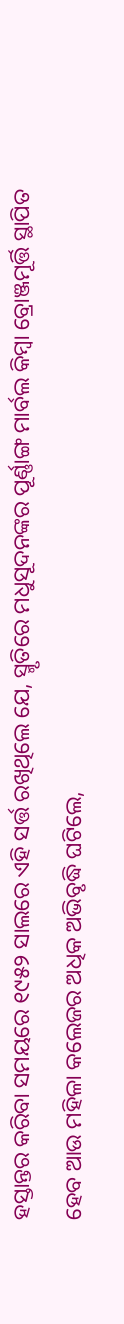ହସ୍ତାନ୍ତର କରିବା ସମୟରେ ୧୯୫୨ ସାଲରେ ଏହି ସର୍ତ୍ତ ରଖିଥିଲେ ଯେ, ସ୍ମୃତିରେ ମଧୁସୂଦନଙ୍କର ପୂର୍ଣ୍ଣାଙ୍ଗ ମାର୍ବଲ କିମ୍ବା ବ୍ରୋଞ୍ଜମୂର୍ତ୍ତି ସ୍ଥାପିତ ହେବ ଆଉ ମହିଳା କଲେଜର ଅଧିକ ଅଭିବୃଦ୍ଧି ଘଟିଲେ,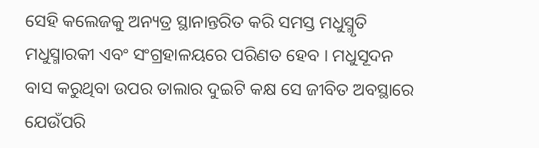ସେହି କଲେଜକୁ ଅନ୍ୟତ୍ର ସ୍ଥାନାନ୍ତରିତ କରି ସମସ୍ତ ମଧୁସ୍ମୃତି ମଧୁସ୍ମାରକୀ ଏବଂ ସଂଗ୍ରହାଳୟରେ ପରିଣତ ହେବ । ମଧୁସୂଦନ ବାସ କରୁଥିବା ଉପର ତାଲାର ଦୁଇଟି କକ୍ଷ ସେ ଜୀବିତ ଅବସ୍ଥାରେ ଯେଉଁପରି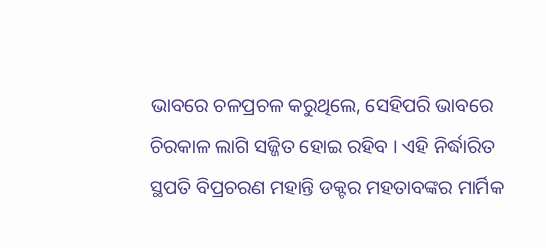ଭାବରେ ଚଳପ୍ରଚଳ କରୁଥିଲେ, ସେହିପରି ଭାବରେ ଚିରକାଳ ଲାଗି ସଜ୍ଜିତ ହୋଇ ରହିବ । ଏହି ନିର୍ଦ୍ଧାରିତ ସ୍ଥପତି ବିପ୍ରଚରଣ ମହାନ୍ତି ଡକ୍ଟର ମହତାବଙ୍କର ମାର୍ମିକ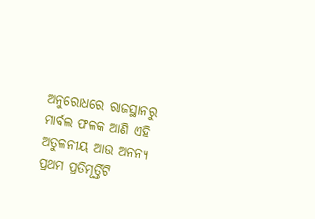ଅନୁରୋଧରେ ରାଜସ୍ଥାନରୁ ମାର୍ବଲ ଫଳକ ଆଣି ଏହି ଅତୁଳନୀୟ ଆଉ ଅନନ୍ୟ ପ୍ରଥମ ପ୍ରତିମୂର୍ତ୍ତିଟି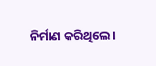ନିର୍ମାଣ କରିଥିଲେ ।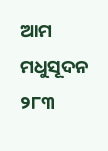ଆମ ମଧୁସୂଦନ ୨୮୩